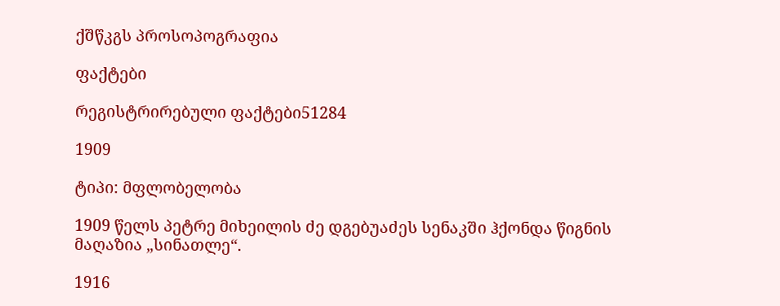ქშწკგს პროსოპოგრაფია

ფაქტები

რეგისტრირებული ფაქტები51284

1909

ტიპი: მფლობელობა

1909 წელს პეტრე მიხეილის ძე დგებუაძეს სენაკში ჰქონდა წიგნის მაღაზია „სინათლე“.

1916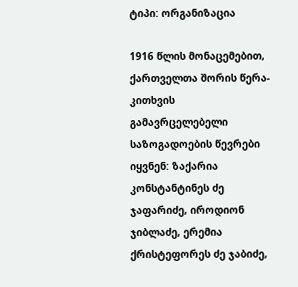ტიპი: ორგანიზაცია

1916 წლის მონაცემებით, ქართველთა შორის წერა-კითხვის გამავრცელებელი საზოგადოების წევრები იყვნენ: ზაქარია კონსტანტინეს ძე ჯაფარიძე, იროდიონ ჯიბლაძე, ერემია ქრისტეფორეს ძე ჯაბიძე,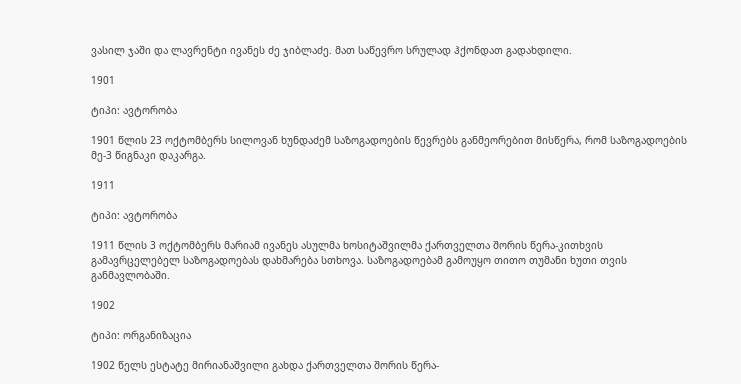ვასილ ჯაში და ლავრენტი ივანეს ძე ჯიბლაძე. მათ საწევრო სრულად ჰქონდათ გადახდილი.

1901

ტიპი: ავტორობა

1901 წლის 23 ოქტომბერს სილოვან ხუნდაძემ საზოგადოების წევრებს განმეორებით მისწერა, რომ საზოგადოების მე-3 წიგნაკი დაკარგა.

1911

ტიპი: ავტორობა

1911 წლის 3 ოქტომბერს მარიამ ივანეს ასულმა ხოსიტაშვილმა ქართველთა შორის წერა-კითხვის გამავრცელებელ საზოგადოებას დახმარება სთხოვა. საზოგადოებამ გამოუყო თითო თუმანი ხუთი თვის განმავლობაში.

1902

ტიპი: ორგანიზაცია

1902 წელს ესტატე მირიანაშვილი გახდა ქართველთა შორის წერა-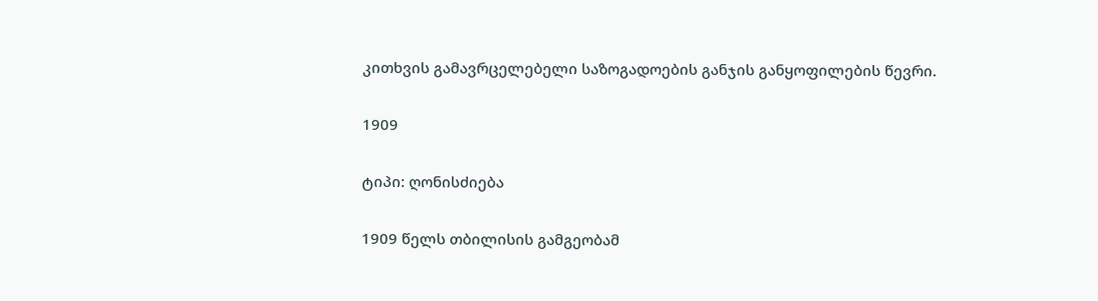კითხვის გამავრცელებელი საზოგადოების განჯის განყოფილების წევრი.

1909

ტიპი: ღონისძიება

1909 წელს თბილისის გამგეობამ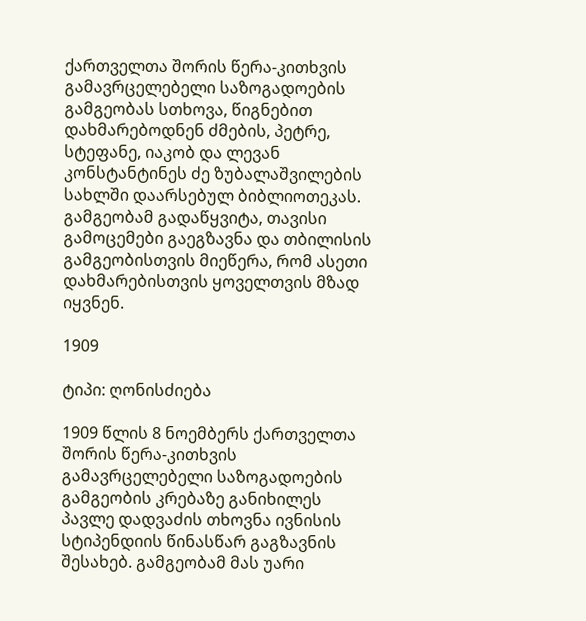ქართველთა შორის წერა-კითხვის გამავრცელებელი საზოგადოების გამგეობას სთხოვა, წიგნებით დახმარებოდნენ ძმების, პეტრე, სტეფანე, იაკობ და ლევან კონსტანტინეს ძე ზუბალაშვილების სახლში დაარსებულ ბიბლიოთეკას. გამგეობამ გადაწყვიტა, თავისი გამოცემები გაეგზავნა და თბილისის გამგეობისთვის მიეწერა, რომ ასეთი დახმარებისთვის ყოველთვის მზად იყვნენ.

1909

ტიპი: ღონისძიება

1909 წლის 8 ნოემბერს ქართველთა შორის წერა-კითხვის გამავრცელებელი საზოგადოების გამგეობის კრებაზე განიხილეს პავლე დადვაძის თხოვნა ივნისის სტიპენდიის წინასწარ გაგზავნის შესახებ. გამგეობამ მას უარი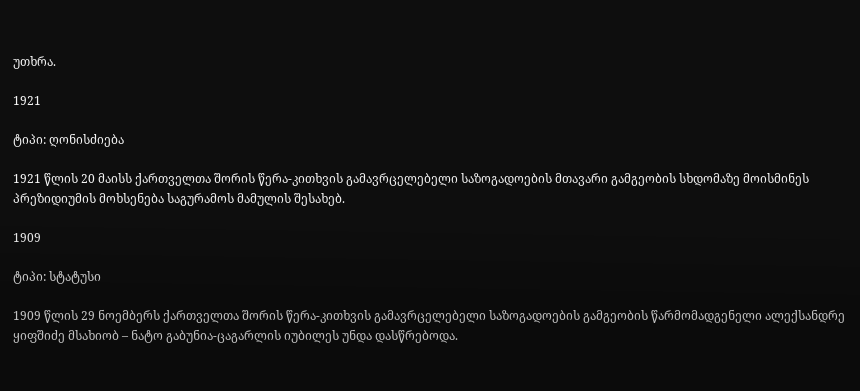უთხრა.

1921

ტიპი: ღონისძიება

1921 წლის 20 მაისს ქართველთა შორის წერა-კითხვის გამავრცელებელი საზოგადოების მთავარი გამგეობის სხდომაზე მოისმინეს პრეზიდიუმის მოხსენება საგურამოს მამულის შესახებ.

1909

ტიპი: სტატუსი

1909 წლის 29 ნოემბერს ქართველთა შორის წერა-კითხვის გამავრცელებელი საზოგადოების გამგეობის წარმომადგენელი ალექსანდრე ყიფშიძე მსახიობ – ნატო გაბუნია-ცაგარლის იუბილეს უნდა დასწრებოდა.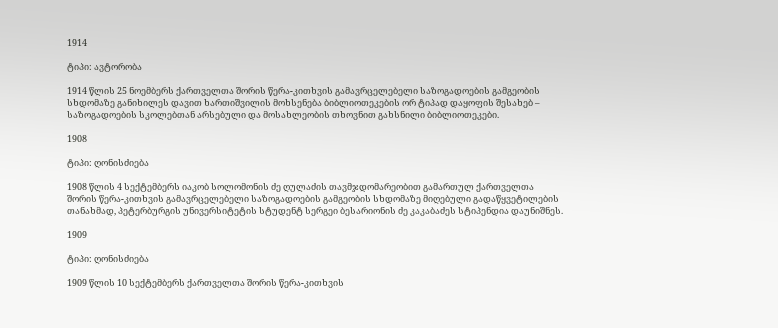1914

ტიპი: ავტორობა

1914 წლის 25 ნოემბერს ქართველთა შორის წერა-კითხვის გამავრცელებელი საზოგადოების გამგეობის სხდომაზე განიხილეს დავით ხართიშვილის მოხსენება ბიბლიოთეკების ორ ტიპად დაყოფის შესახებ – საზოგადოების სკოლებთან არსებული და მოსახლეობის თხოვნით გახსნილი ბიბლიოთეკები.

1908

ტიპი: ღონისძიება

1908 წლის 4 სექტემბერს იაკობ სოლომონის ძე ღულაძის თავმჯდომარეობით გამართულ ქართველთა შორის წერა-კითხვის გამავრცელებელი საზოგადოების გამგეობის სხდომაზე მიღებული გადაწყვეტილების თანახმად, პეტერბურგის უნივერსიტეტის სტუდენტ სერგეი ბესარიონის ძე კაკაბაძეს სტიპენდია დაუნიშნეს.

1909

ტიპი: ღონისძიება

1909 წლის 10 სექტემბერს ქართველთა შორის წერა-კითხვის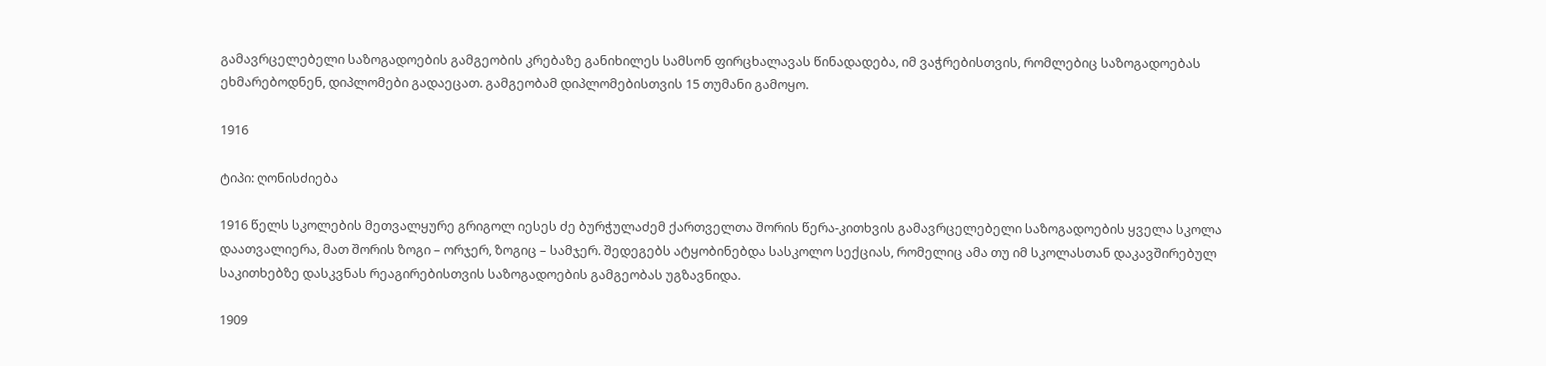გამავრცელებელი საზოგადოების გამგეობის კრებაზე განიხილეს სამსონ ფირცხალავას წინადადება, იმ ვაჭრებისთვის, რომლებიც საზოგადოებას ეხმარებოდნენ, დიპლომები გადაეცათ. გამგეობამ დიპლომებისთვის 15 თუმანი გამოყო.

1916

ტიპი: ღონისძიება

1916 წელს სკოლების მეთვალყურე გრიგოლ იესეს ძე ბურჭულაძემ ქართველთა შორის წერა-კითხვის გამავრცელებელი საზოგადოების ყველა სკოლა დაათვალიერა, მათ შორის ზოგი – ორჯერ, ზოგიც – სამჯერ. შედეგებს ატყობინებდა სასკოლო სექციას, რომელიც ამა თუ იმ სკოლასთან დაკავშირებულ საკითხებზე დასკვნას რეაგირებისთვის საზოგადოების გამგეობას უგზავნიდა.

1909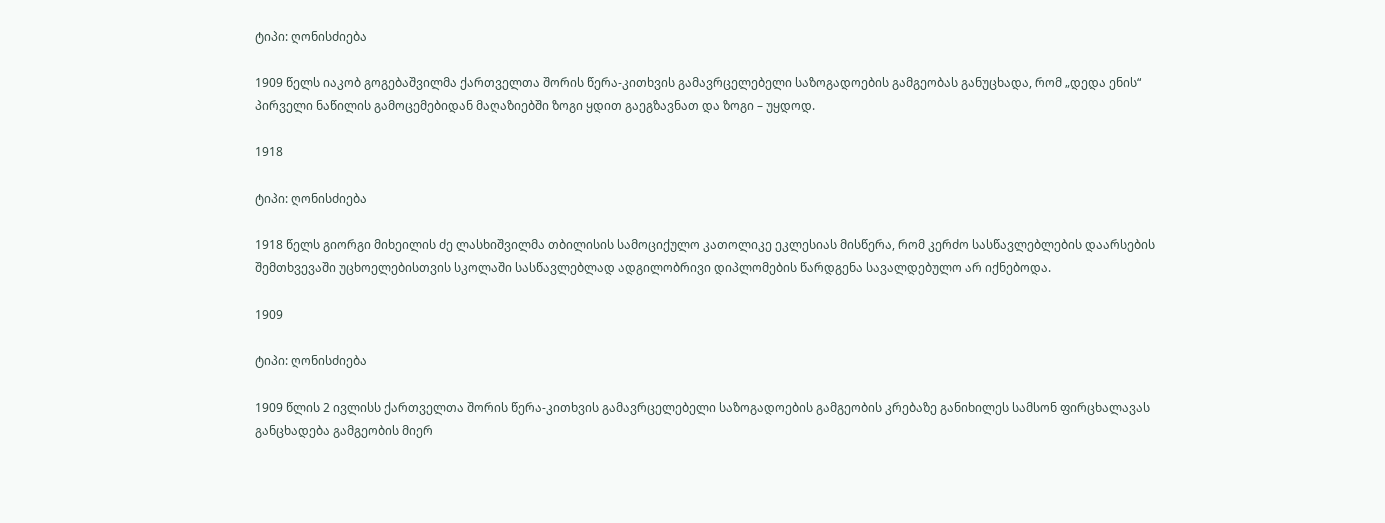ტიპი: ღონისძიება

1909 წელს იაკობ გოგებაშვილმა ქართველთა შორის წერა-კითხვის გამავრცელებელი საზოგადოების გამგეობას განუცხადა, რომ „დედა ენის“ პირველი ნაწილის გამოცემებიდან მაღაზიებში ზოგი ყდით გაეგზავნათ და ზოგი – უყდოდ.

1918

ტიპი: ღონისძიება

1918 წელს გიორგი მიხეილის ძე ლასხიშვილმა თბილისის სამოციქულო კათოლიკე ეკლესიას მისწერა, რომ კერძო სასწავლებლების დაარსების შემთხვევაში უცხოელებისთვის სკოლაში სასწავლებლად ადგილობრივი დიპლომების წარდგენა სავალდებულო არ იქნებოდა.

1909

ტიპი: ღონისძიება

1909 წლის 2 ივლისს ქართველთა შორის წერა-კითხვის გამავრცელებელი საზოგადოების გამგეობის კრებაზე განიხილეს სამსონ ფირცხალავას განცხადება გამგეობის მიერ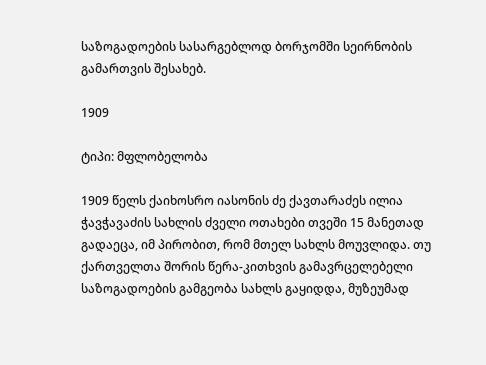საზოგადოების სასარგებლოდ ბორჯომში სეირნობის გამართვის შესახებ.

1909

ტიპი: მფლობელობა

1909 წელს ქაიხოსრო იასონის ძე ქავთარაძეს ილია ჭავჭავაძის სახლის ძველი ოთახები თვეში 15 მანეთად გადაეცა, იმ პირობით, რომ მთელ სახლს მოუვლიდა. თუ ქართველთა შორის წერა-კითხვის გამავრცელებელი საზოგადოების გამგეობა სახლს გაყიდდა, მუზეუმად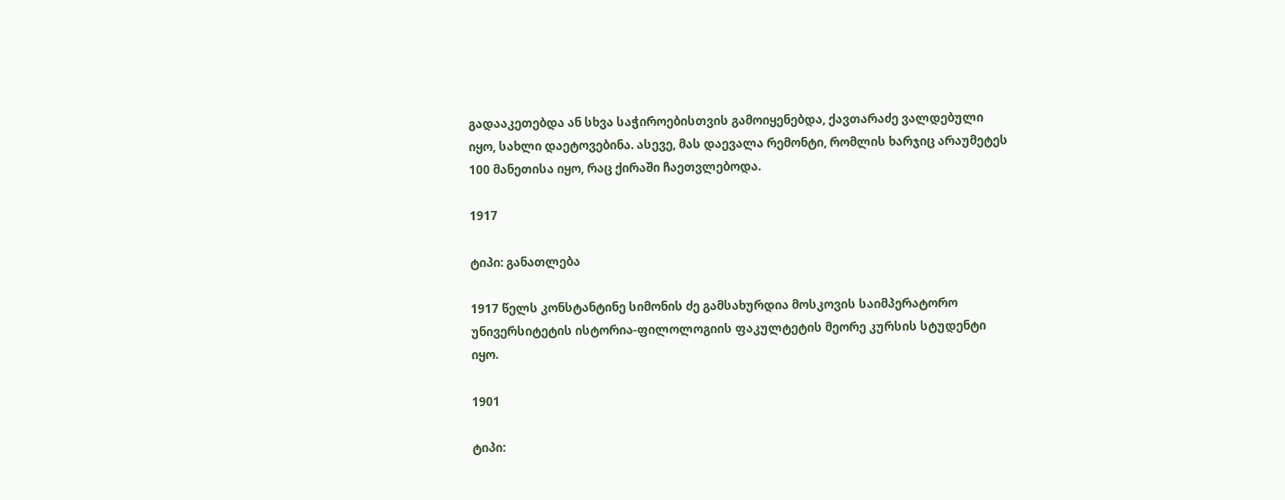გადააკეთებდა ან სხვა საჭიროებისთვის გამოიყენებდა, ქავთარაძე ვალდებული იყო, სახლი დაეტოვებინა. ასევე, მას დაევალა რემონტი, რომლის ხარჯიც არაუმეტეს 100 მანეთისა იყო, რაც ქირაში ჩაეთვლებოდა.

1917

ტიპი: განათლება

1917 წელს კონსტანტინე სიმონის ძე გამსახურდია მოსკოვის საიმპერატორო უნივერსიტეტის ისტორია-ფილოლოგიის ფაკულტეტის მეორე კურსის სტუდენტი იყო.

1901

ტიპი: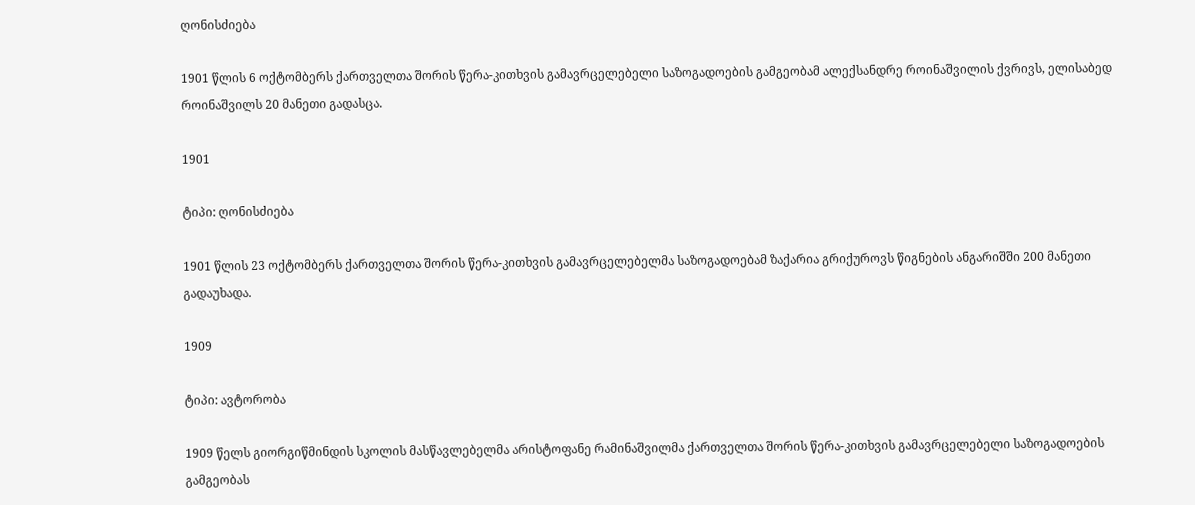ღონისძიება

1901 წლის 6 ოქტომბერს ქართველთა შორის წერა-კითხვის გამავრცელებელი საზოგადოების გამგეობამ ალექსანდრე როინაშვილის ქვრივს, ელისაბედ როინაშვილს 20 მანეთი გადასცა.

1901

ტიპი: ღონისძიება

1901 წლის 23 ოქტომბერს ქართველთა შორის წერა-კითხვის გამავრცელებელმა საზოგადოებამ ზაქარია გრიქუროვს წიგნების ანგარიშში 200 მანეთი გადაუხადა.

1909

ტიპი: ავტორობა

1909 წელს გიორგიწმინდის სკოლის მასწავლებელმა არისტოფანე რამინაშვილმა ქართველთა შორის წერა-კითხვის გამავრცელებელი საზოგადოების გამგეობას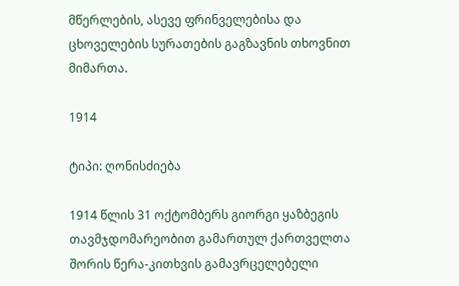მწერლების, ასევე ფრინველებისა და ცხოველების სურათების გაგზავნის თხოვნით მიმართა.

1914

ტიპი: ღონისძიება

1914 წლის 31 ოქტომბერს გიორგი ყაზბეგის თავმჯდომარეობით გამართულ ქართველთა შორის წერა-კითხვის გამავრცელებელი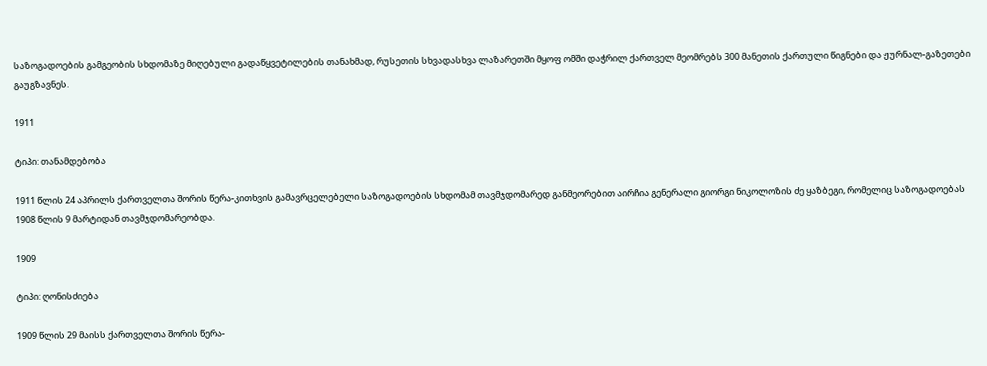საზოგადოების გამგეობის სხდომაზე მიღებული გადაწყვეტილების თანახმად, რუსეთის სხვადასხვა ლაზარეთში მყოფ ომში დაჭრილ ქართველ მეომრებს 300 მანეთის ქართული წიგნები და ჟურნალ-გაზეთები გაუგზავნეს.

1911

ტიპი: თანამდებობა

1911 წლის 24 აპრილს ქართველთა შორის წერა-კითხვის გამავრცელებელი საზოგადოების სხდომამ თავმჯდომარედ განმეორებით აირჩია გენერალი გიორგი ნიკოლოზის ძე ყაზბეგი, რომელიც საზოგადოებას 1908 წლის 9 მარტიდან თავმჯდომარეობდა.

1909

ტიპი: ღონისძიება

1909 წლის 29 მაისს ქართველთა შორის წერა-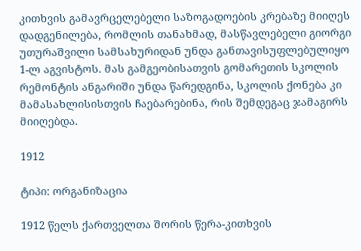კითხვის გამავრცელებელი საზოგადოების კრებაზე მიიღეს დადგენილება, რომლის თანახმად, მასწავლებელი გიორგი უთურაშვილი სამსახურიდან უნდა განთავისუფლებულიყო 1-ლ აგვისტოს. მას გამგეობისათვის გომარეთის სკოლის რემონტის ანგარიში უნდა წარედგინა, სკოლის ქონება კი მამასახლისისთვის ჩაებარებინა, რის შემდეგაც ჯამაგირს მიიღებდა.

1912

ტიპი: ორგანიზაცია

1912 წელს ქართველთა შორის წერა-კითხვის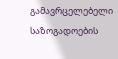გამავრცელებელი საზოგადოების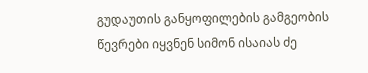გუდაუთის განყოფილების გამგეობის წევრები იყვნენ სიმონ ისაიას ძე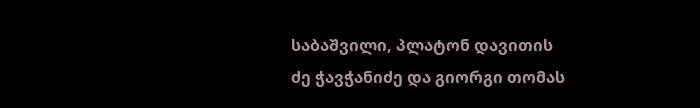საბაშვილი, პლატონ დავითის ძე ჭავჭანიძე და გიორგი თომას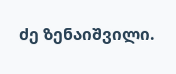ძე ზენაიშვილი.